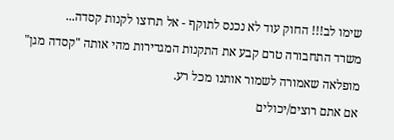שימו לב!!! החוק עוד לא נכנס לתוקף - אל תרוצו לקנות קסדה...
משרד התחבורה טרם קבע את התקנות המגדירות מהי אותה "קסדה מגן" מופלאה שאמורה לשמור אותנו מכל רע.
אם אתם רוצים/יכולים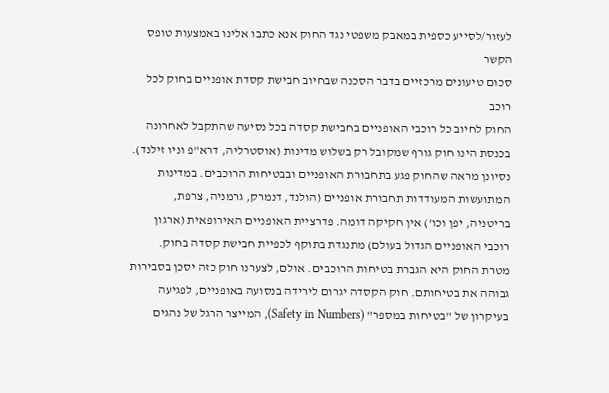לעזור/לסייע כספית במאבק משפטי נגד החוק אנא כתבו אלינו באמצעות טופס הקשר
סכום טיעונים מרכזיים בדבר הסכנה שבחיוב חבישת קסדת אופניים בחוק לכל רוכב
החוק לחיוב כל רוכבי האופניים בחבישת קסדה בכל נסיעה שהתקבל לאחרונה בכנסת הינו חוק גורף שמקובל רק בשלוש מדינות (אוסטרליה, דרא"פ וניו זילנד). נסיונן מראה שהחוק פגע בתחבורת האופניים ובבטיחות הרוכבים. במדינות המתועשות המעודדות תחבורת אופניים (הולנד, דנמרק, גרמניה, צרפת, בריטניה, יפן וכו') אין חקיקה דומה. פדרציית האופניים האירופאית (ארגון רוכבי האופניים הגדול בעולם) מתנגדת בתוקף לכפיית חבישת קסדה בחוק.
מטרת החוק היא הגברת בטיחות הרוכבים. אולם, לצערנו חוק כזה יסכן בסבירות גבוהה את בטיחותם. חוק הקסדה יגרום לירידה בנסועה באופניים, לפגיעה בעיקרון של "בטיחות במספר" (Safety in Numbers), המייצר הרגל של נהגים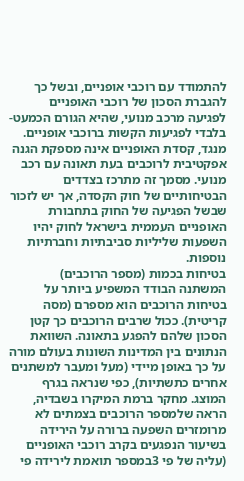להתמודד עם רוכבי אופניים, ובשל כך להגברת הסכון של רוכבי האופניים לפגיעה מרכב מנועי, שהיא הגורם הכמעט-בלבדי לפגיעות הקשות ברוכבי אופניים. מנגד, קסדת האופניים אינה מספקת הגנה אפקטיבית לרוכבים בעת תאונה עם רכב מנועי. מסמך זה מתרכז בצדדים הבטיחותיים של חוק הקסדה, אך יש לזכור שבשל הפגיעה של החוק בתחבורת האופניים העממית בישראל לחוק יהיו השפעות שליליות סביבתיות וחברתיות נוספות.
בטיחות בכמות (מספר הרוכבים)
המשתנה הבודד המשפיע ביותר על בטיחות הרוכבים הוא מספרם (מסה קריטית). ככול שרבים הרוכבים כך קטן הסכון שלהם להפגע בתאונה. השוואת הנתונים בין המדינות השונות בעולם מורה על כך באופן מיידי (מעל ומעבר למשתנים אחרים כתשתיות), כפי שנראה בגרף המוצג. מחקר ברמת המיקרו בשבדיה, הראה שלמספר הרוכבים בצמתים לא מרומזרים השפעה ברורה על הירידה בשיעור הנפגעים בקרב רוכבי האופניים (עליה של פי 3במספר תואמת לירידה פי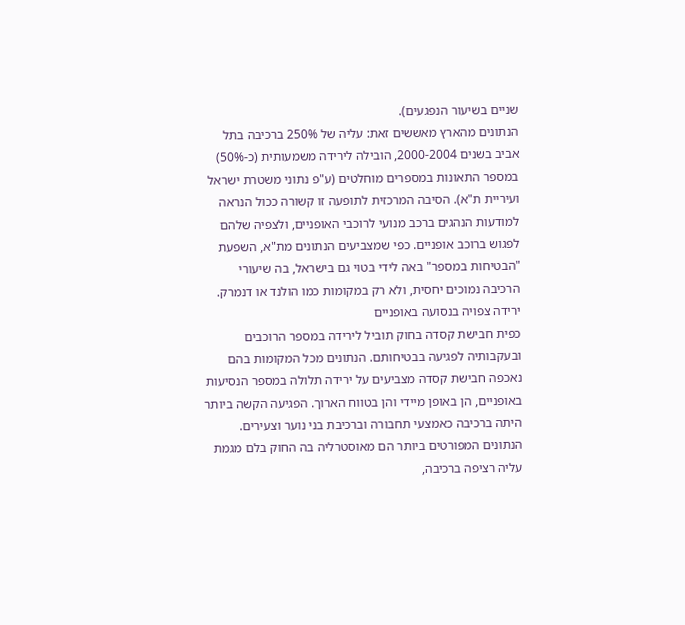שניים בשיעור הנפגעים).
הנתונים מהארץ מאששים זאת: עליה של 250% ברכיבה בתל אביב בשנים 2000-2004, הובילה לירידה משמעותית (כ-50%) במספר התאונות במספרים מוחלטים (ע"פ נתוני משטרת ישראל ועיריית ת"א). הסיבה המרכזית לתופעה זו קשורה ככול הנראה למודעות הנהגים ברכב מנועי לרוכבי האופניים, ולצפיה שלהם לפגוש ברוכב אופניים. כפי שמצביעים הנתונים מת"א, השפעת "הבטיחות במספר" באה לידי בטוי גם בישראל, בה שיעורי הרכיבה נמוכים יחסית, ולא רק במקומות כמו הולנד או דנמרק.
ירידה צפויה בנסועה באופניים
כפית חבישת קסדה בחוק תוביל לירידה במספר הרוכבים ובעקבותיה לפגיעה בבטיחותם. הנתונים מכל המקומות בהם נאכפה חבישת קסדה מצביעים על ירידה תלולה במספר הנסיעות באופניים, הן באופן מיידי והן בטווח הארוך. הפגיעה הקשה ביותר היתה ברכיבה כאמצעי תחבורה וברכיבת בני נוער וצעירים.
הנתונים המפורטים ביותר הם מאוסטרליה בה החוק בלם מגמת עליה רציפה ברכיבה,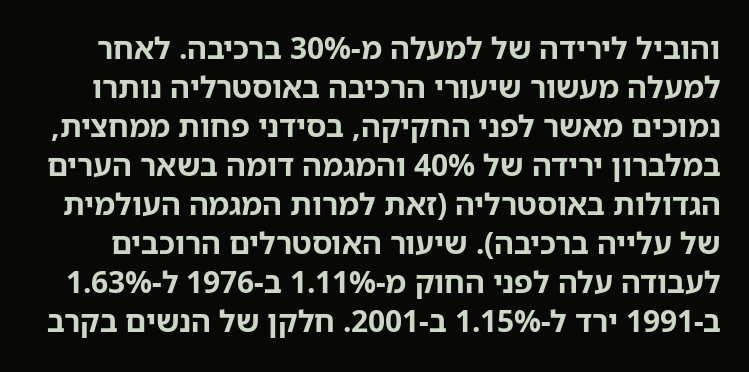והוביל לירידה של למעלה מ-30% ברכיבה. לאחר למעלה מעשור שיעורי הרכיבה באוסטרליה נותרו נמוכים מאשר לפני החקיקה, בסידני פחות ממחצית, במלברון ירידה של 40% והמגמה דומה בשאר הערים הגדולות באוסטרליה (זאת למרות המגמה העולמית של עלייה ברכיבה). שיעור האוסטרלים הרוכבים לעבודה עלה לפני החוק מ-1.11% ב-1976 ל-1.63% ב-1991 ירד ל-1.15% ב-2001. חלקן של הנשים בקרב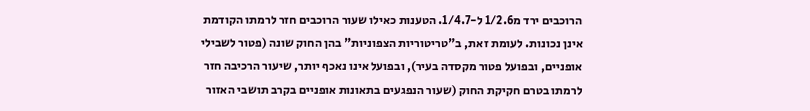הרוכבים ירד מ1/2.6 ל-1/4.7. הטענות כאילו שעור הרוכבים חזר לרמתו הקודמת אינן נכונות. לעומת זאת, ב"טריטוריות הצפוניות" בהן החוק שונה (פטור לשבילי אופניים, ובפועל פטור מקסדה בעיר), ובפועל אינו נאכף יותר, שיעור הרכיבה חזר לרמתו בטרם חקיקת החוק (שעור הנפגעים בתאונות אופניים בקרב תושבי האזור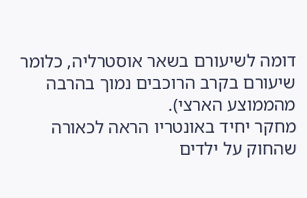דומה לשיעורם בשאר אוסטרליה, כלומר שיעורם בקרב הרוכבים נמוך בהרבה מהממוצע הארצי).
מחקר יחיד באונטריו הראה לכאורה שהחוק על ילדים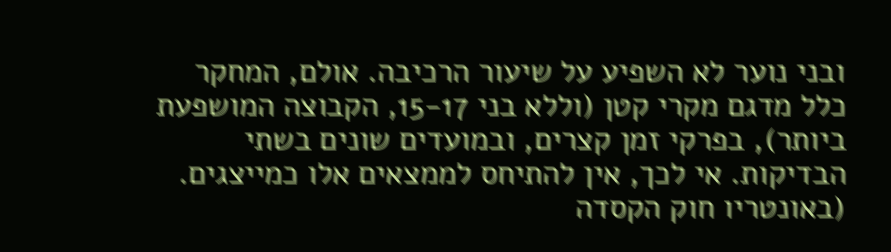ובני נוער לא השפיע על שיעור הרכיבה. אולם, המחקר כלל מדגם מקרי קטן (וללא בני 15-17, הקבוצה המושפעת ביותר), בפרקי זמן קצרים, ובמועדים שונים בשתי הבדיקות. אי לכך, אין להתיחס לממצאים אלו כמייצגים. (באונטריו חוק הקסדה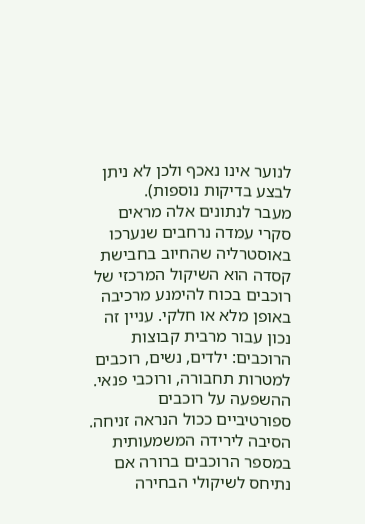לנוער אינו נאכף ולכן לא ניתן לבצע בדיקות נוספות).
מעבר לנתונים אלה מראים סקרי עמדה נרחבים שנערכו באוסטרליה שהחיוב בחבישת קסדה הוא השיקול המרכזי של רוכבים בכוח להימנע מרכיבה באופן מלא או חלקי. עניין זה נכון עבור מרבית קבוצות הרוכבים: ילדים, נשים, רוכבים למטרות תחבורה, ורוכבי פנאי. ההשפעה על רוכבים ספורטיביים ככול הנראה זניחה.
הסיבה לירידה המשמעותית במספר הרוכבים ברורה אם נתיחס לשיקולי הבחירה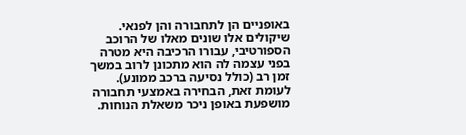באופניים הן לתחבורה והן לפנאי. שיקולים אלו שונים מאלו של הרוכב הספורטיבי, עבורו הרכיבה היא מטרה בפני עצמה לה הוא מתכונן לרוב במשך זמן רב (כולל נסיעה ברכב ממונע). לעומת זאת, הבחירה באמצעי תחבורה מושפעת באופן ניכר משאלת הנוחות.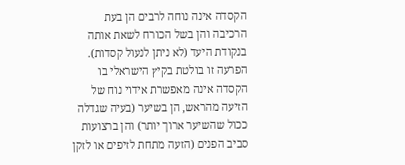הקסדה אינה נוחה לרבים הן בעת הרכיבה והן בשל הכורח לשאת אותה בנקודת היעד (לא ניתן לנעול קסדות). הפרעה זו בולטת בקיץ הישראלי בו הקסדה אינה מאפשרת אידוי נוח של הזיעה מהראש, הן בשיער (בעיה שגדלה ככול שהשיער ארוך יותר) והן ברצועות סביב הפנים (הזעה מתחת לזיפים או לזקן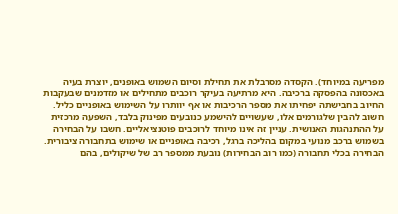מפריעה במיוחד). הקסדה מסרבלת את תחילת וסיום השמוש באופנים, יוצרת בעיה באכסונה בהפסקה ברכיבה. היא מרתיעה בעיקר רוכבים מתחילים או מזדמנים שבעקבות החיוב בחבישתה יפחיתו את מספר הרכיבות או אף יוותרו על השימוש באופניים כליל.
חשוב להבין שלגורמים אלו, שעשויים להישמע כנובעים מפינוק בלבד, השפעה מרכזית על ההתנהגות האנושית. עניין זה אינו מיוחד לרוכבים פוטנציאליים. חשבו על הבחירה בשמוש ברכב מנועי במקום בהליכה ברגל, רכיבה באופניים או שימוש בתחבורה ציבורית. הבחירה בכלי תחבורה (כמו רוב הבחירות) נובעת ממספר רב של שיקולים, בהם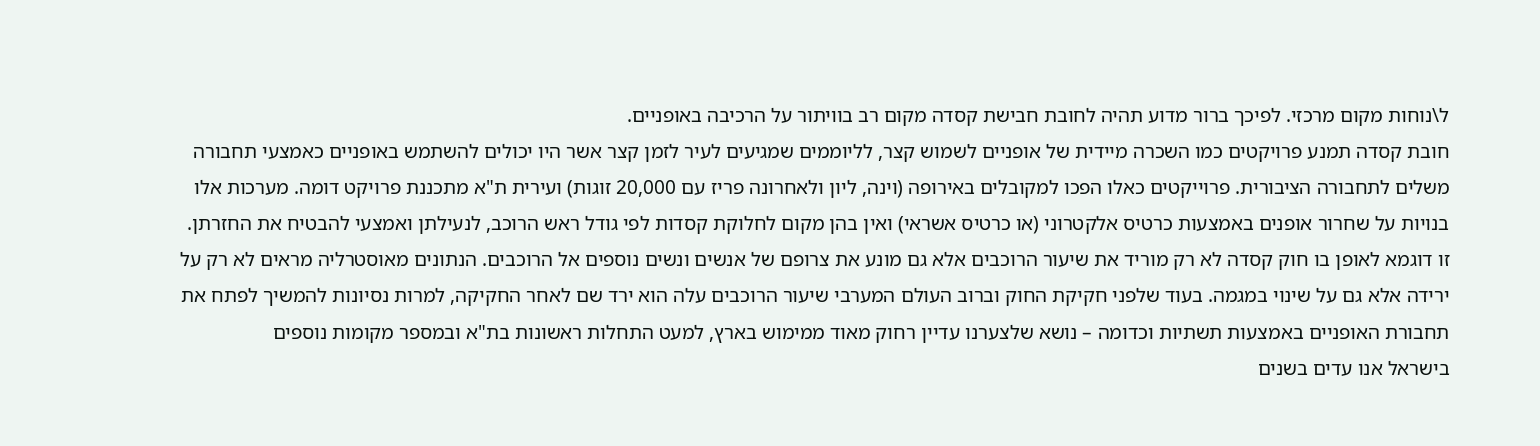ל\נוחות מקום מרכזי. לפיכך ברור מדוע תהיה לחובת חבישת קסדה מקום רב בוויתור על הרכיבה באופניים.
חובת קסדה תמנע פרויקטים כמו השכרה מיידית של אופניים לשמוש קצר, לליוממים שמגיעים לעיר לזמן קצר אשר היו יכולים להשתמש באופניים כאמצעי תחבורה משלים לתחבורה הציבורית. פרוייקטים כאלו הפכו למקובלים באירופה (וינה, ליון ולאחרונה פריז עם 20,000 זוגות) ועירית ת"א מתכננת פרויקט דומה. מערכות אלו בנויות על שחרור אופנים באמצעות כרטיס אלקטרוני (או כרטיס אשראי) ואין בהן מקום לחלוקת קסדות לפי גודל ראש הרוכב, לנעילתן ואמצעי להבטיח את החזרתן.
זו דוגמא לאופן בו חוק קסדה לא רק מוריד את שיעור הרוכבים אלא גם מונע את צרופם של אנשים ונשים נוספים אל הרוכבים. הנתונים מאוסטרליה מראים לא רק על ירידה אלא גם על שינוי במגמה. בעוד שלפני חקיקת החוק וברוב העולם המערבי שיעור הרוכבים עלה הוא ירד שם לאחר החקיקה, למרות נסיונות להמשיך לפתח את תחבורת האופניים באמצעות תשתיות וכדומה – נושא שלצערנו עדיין רחוק מאוד ממימוש בארץ, למעט התחלות ראשונות בת"א ובמספר מקומות נוספים
בישראל אנו עדים בשנים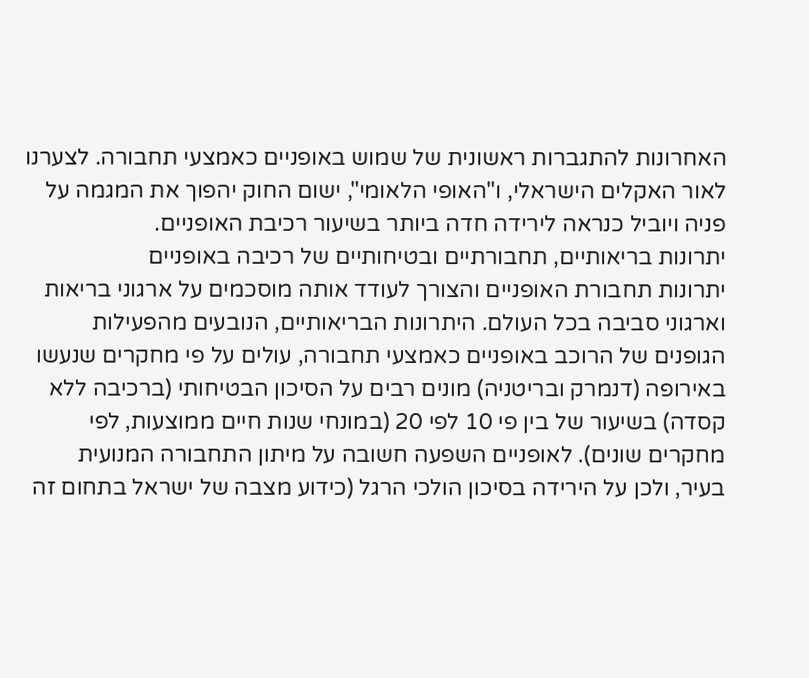האחרונות להתגברות ראשונית של שמוש באופניים כאמצעי תחבורה. לצערנו לאור האקלים הישראלי, ו"האופי הלאומי", ישום החוק יהפוך את המגמה על פניה ויוביל כנראה לירידה חדה ביותר בשיעור רכיבת האופניים.
יתרונות בריאותיים, תחבורתיים ובטיחותיים של רכיבה באופניים
יתרונות תחבורת האופניים והצורך לעודד אותה מוסכמים על ארגוני בריאות וארגוני סביבה בכל העולם. היתרונות הבריאותיים, הנובעים מהפעילות הגופנים של הרוכב באופניים כאמצעי תחבורה, עולים על פי מחקרים שנעשו באירופה (דנמרק ובריטניה) מונים רבים על הסיכון הבטיחותי (ברכיבה ללא קסדה) בשיעור של בין פי 10 לפי 20 (במונחי שנות חיים ממוצעות, לפי מחקרים שונים). לאופניים השפעה חשובה על מיתון התחבורה המנועית בעיר, ולכן על הירידה בסיכון הולכי הרגל (כידוע מצבה של ישראל בתחום זה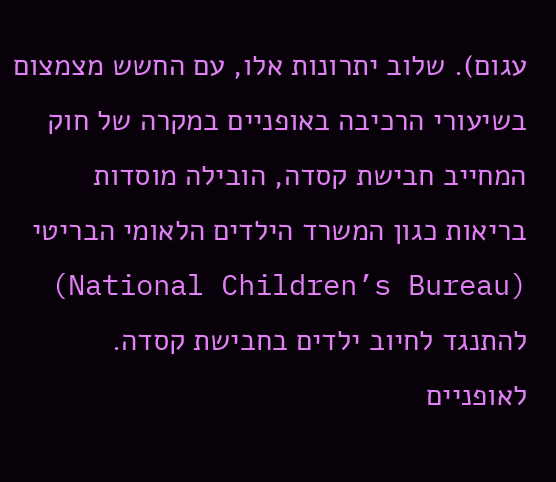עגום). שלוב יתרונות אלו, עם החשש מצמצום בשיעורי הרכיבה באופניים במקרה של חוק המחייב חבישת קסדה, הובילה מוסדות בריאות כגון המשרד הילדים הלאומי הבריטי (National Children’s Bureau) להתנגד לחיוב ילדים בחבישת קסדה.
לאופניים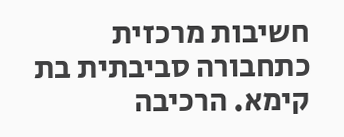חשיבות מרכזית כתחבורה סביבתית בת קימא. הרכיבה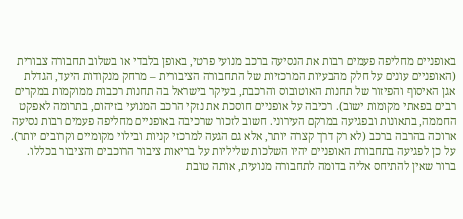באופניים מחליפה פעמים רבות את הנסיעה ברכב מנועי פרטי, באופן בלבדי או בשלוב תחבורה צבורית (האופניים עונים על חלק מהבעיות המרכזיות של התחבורה הציבורית – מרחק מנקודות היעד, הגדלת אגן האיסוף והפיזור של תחנות האוטובוס והרכבת, בעיקר בישראל בה תחנות רכבות ממוקמות במקרים רבים בפאתי מקומות ישוב). רכיבה על אופניים חוסכת את נזקי הרכב המנועי בזיהום, בתרומה לאפקט החממה, בתאונות ובפגיעה במרקם העירוני. חשוב לזכור שרכיבה באופניים מחליפה פעמים רבות נסיעה ארוכה בהרבה ברכב (לא רק דרך קצרה יותר, אלא גם הגעה למרכזי קניות ובילוי מקומיים וקרובים יותר).
על כן לפגיעה בתחבורת האופניים יהיו השלכות שליליות על בריאות ציבור הרוכבים והציבור בכללו. ברור שאין להתיחס אליה בדומה לתחבורה מנועית, אותה טובת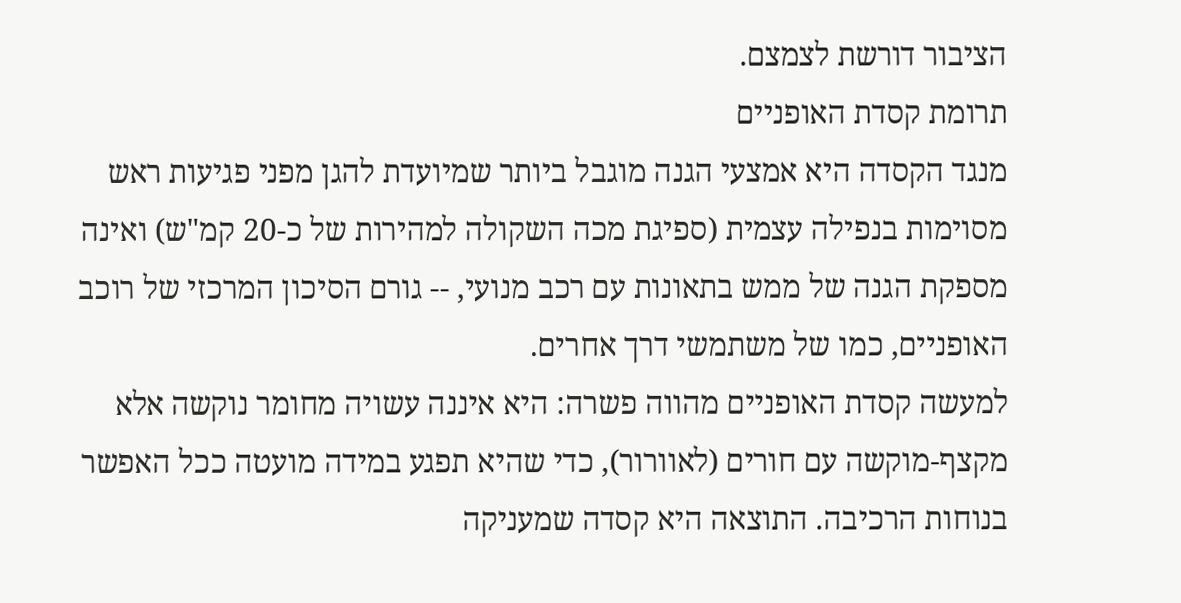הציבור דורשת לצמצם.
תרומת קסדת האופניים
מנגד הקסדה היא אמצעי הגנה מוגבל ביותר שמיועדת להגן מפני פגיעות ראש מסוימות בנפילה עצמית (ספיגת מכה השקולה למהירות של כ-20 קמ"ש) ואינה מספקת הגנה של ממש בתאונות עם רכב מנועי, -- גורם הסיכון המרכזי של רוכב האופניים, כמו של משתמשי דרך אחרים.
למעשה קסדת האופניים מהווה פשרה: היא איננה עשויה מחומר נוקשה אלא מקצף-מוקשה עם חורים (לאוורור), כדי שהיא תפגע במידה מועטה ככל האפשר בנוחות הרכיבה. התוצאה היא קסדה שמעניקה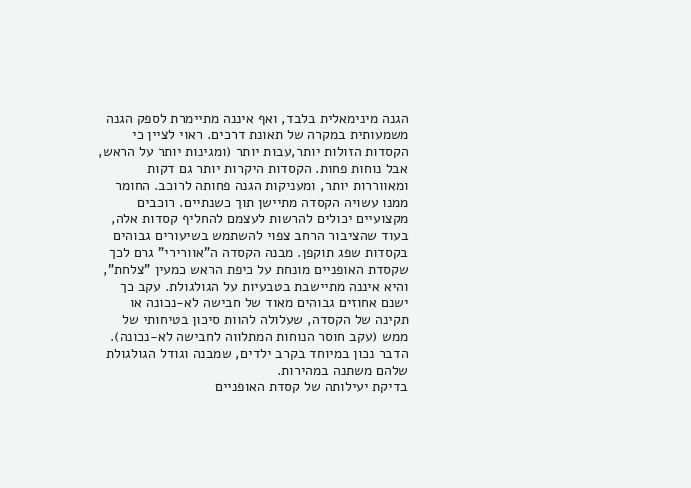הגנה מינימאלית בלבד, ואף איננה מתיימרת לספק הגנה משמעותית במקרה של תאונת דרכים. ראוי לציין כי הקסדות הזולות יותר,עבות יותר (ומגינות יותר על הראש, אבל נוחות פחות. הקסדות היקרות יותר גם דקות ומאווררות יותר, ומעניקות הגנה פחותה לרוכב. החומר ממנו עשויה הקסדה מתיישן תוך כשנתיים. רוכבים מקצועיים יכולים להרשות לעצמם להחליף קסדות אלה, בעוד שהציבור הרחב צפוי להשתמש בשיעורים גבוהים בקסדות שפג תוקפן. מבנה הקסדה ה"אוורירי" גרם לכך שקסדת האופניים מונחת על כיפת הראש כמעין "צלחת", והיא איננה מתיישבת בטבעיות על הגולגולת. עקב כך ישנם אחוזים גבוהים מאוד של חבישה לא-נכונה או תקינה של הקסדה, שעלולה להוות סיכון בטיחותי של ממש (עקב חוסר הנוחות המתלווה לחבישה לא-נכונה). הדבר נכון במיוחד בקרב ילדים, שמבנה וגודל הגולגולת שלהם משתנה במהירות.
בדיקת יעילותה של קסדת האופניים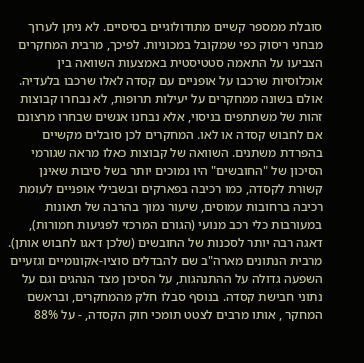סובלת ממספר קשיים מתודולוגיים בסיסיים. לא ניתן לערוך מבחני ריסוק כפי שמקובל במכוניות. לפיכך, מרבית המחקרים הצביעו על התאמה סטטיסטית באמצעות השוואה בין אוכלוסיות שרכבו על אופניים עם קסדה לאלו שרכבו בלעדיה. אולם בשונה ממחקרים על יעילות תרופות, לא נבחרו קבוצות זהות של משתתפים בניסוי, אלא נבחנו אנשים שבחרו מרצונם אם לחבוש קסדה או לאו. המחקרים לכן סובלים מקשיים בהפרדת משתנים. השוואה של קבוצות כאלו מראה שגורמי הסיכון של "החובשים" היו נמוכים יותר בשל סיבות שאינן קשורת לקסדה, כמו רכיבה בפארקים ובשבילי אופניים לעומת רכיבה ברחובות עמוסים, שיעור נמוך בהרבה של תאונות במעורבות כלי רכב מנועי (הגורם המרכזי לפגיעות חמורות), דאגה רבה יותר לסכנות של החובשים (שלכן דאגו לחבוש אותן). מרבית הנתונים מארה"ב שם להבדלים סוציו-אקונומיים וגזעיים השפעה גדולה על ההתנהגות, על הסיכון מצד הנהגים וגם על נתוני חבישת קסדה. בנוסף סבלו חלק מהמחקרים, ובראשם המחקר , אותו מרבים לצטט תומכי חוק הקסדה, - על 88%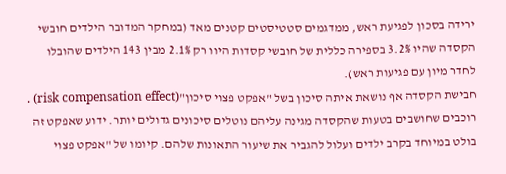ירידה בסכון לפגיעת ראש, ממדגמים סטטיסטים קטנים מאד (במחקר המדובר הילדים חובשי הקסדה שהיו 3.2% בספירה כללית של חובשי קסדות היוו רק 2.1% מבין 143 הילדים שהובלו לחדר מיון עם פגיעות ראש).
חבישת הקסדה אף נושאת איתה סיכון בשל "אפקט פצוי סיכון"(risk compensation effect) . רוכבים שחושבים בטעות שהקסדה מגינה עליהם נוטלים סיכונים גדולים יותר. ידוע שאפקט זה בולט במיוחד בקרב ילדים ועלול להגביר את שיעור התאונות שלהם. קיומו של "אפקט פצוי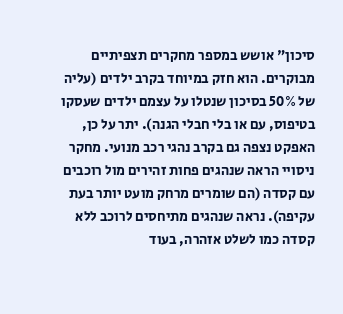סיכון" אושש במספר מחקרים תצפיתיים מבוקרים. הוא חזק במיוחד בקרב ילדים (עליה של 50% בסיכון שנטלו על עצמם ילדים שעסקו בטיפוס, עם או בלי חבלי הגנה). יתר על כן, האפקט נצפה גם בקרב נהגי רכב מנועי. מחקר ניסויי הראה שנהגים פחות זהירים מול רוכבים עם קסדה (הם שומרים מרחק מועט יותר בעת עקיפה). נראה שנהגים מתיחסים לרוכב ללא קסדה כמו לשלט אזהרה, בעוד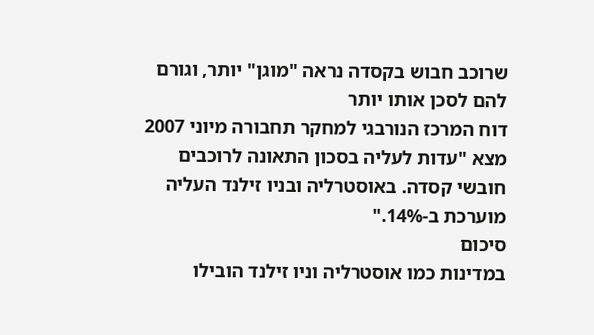שרוכב חבוש בקסדה נראה "מוגן" יותר, וגורם להם לסכן אותו יותר
דוח המרכז הנורבגי למחקר תחבורה מיוני 2007 מצא "עדות לעליה בסכון התאונה לרוכבים חובשי קסדה. באוסטרליה ובניו זילנד העליה מוערכת ב-14%."
סיכום
במדינות כמו אוסטרליה וניו זילנד הובילו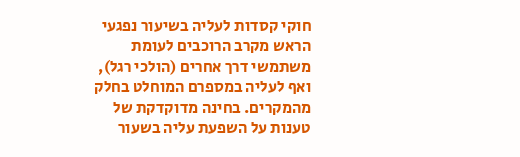חוקי קסדות לעליה בשיעור נפגעי הראש מקרב הרוכבים לעומת משתמשי דרך אחרים (הולכי רגל), ואף לעליה במספרם המוחלט בחלק מהמקרים. בחינה מדוקדקת של טענות על השפעת עליה בשעור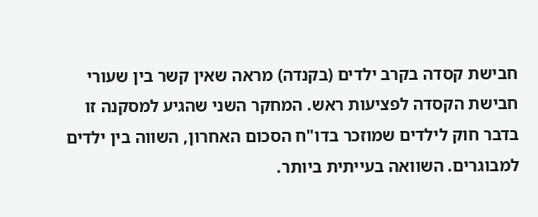חבישת קסדה בקרב ילדים (בקנדה) מראה שאין קשר בין שעורי חבישת הקסדה לפציעות ראש. המחקר השני שהגיע למסקנה זו בדבר חוק לילדים שמוזכר בדו"ח הסכום האחרון, השווה בין ילדים למבוגרים. השוואה בעייתית ביותר.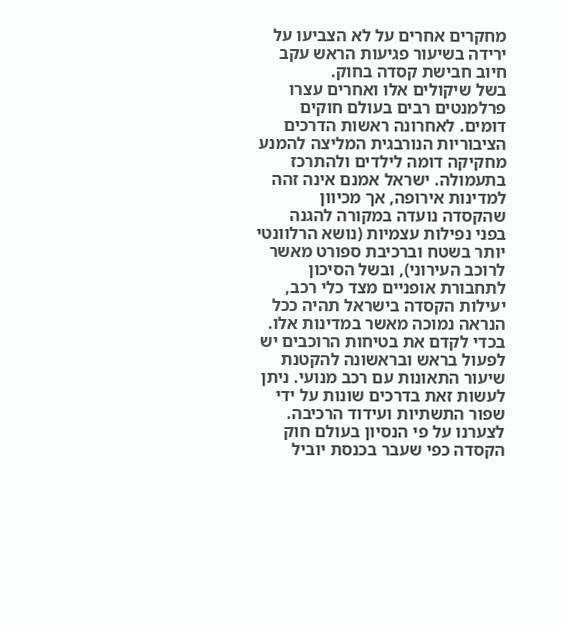מחקרים אחרים על לא הצביעו על ירידה בשיעור פגיעות הראש עקב חיוב חבישת קסדה בחוק.
בשל שיקולים אלו ואחרים עצרו פרלמנטים רבים בעולם חוקים דומים. לאחרונה ראשות הדרכים הציבוריות הנורבגית המליצה להמנע מחקיקה דומה לילדים ולהתרכז בתעמולה. ישראל אמנם אינה זהה למדינות אירופה, אך מכיוון שהקסדה נועדה במקורה להגנה בפני נפילות עצמיות (נושא הרלוונטי יותר בשטח וברכיבת ספורט מאשר לרוכב העירוני), ובשל הסיכון לתחבורת אופניים מצד כלי רכב, יעילות הקסדה בישראל תהיה ככל הנראה נמוכה מאשר במדינות אלו.
בכדי לקדם את בטיחות הרוכבים יש לפעול בראש ובראשונה להקטנת שיעור התאונות עם רכב מנועי. ניתן לעשות זאת בדרכים שונות על ידי שפור התשתיות ועידוד הרכיבה. לצערנו על פי הנסיון בעולם חוק הקסדה כפי שעבר בכנסת יוביל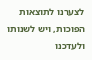לצערנו לתוצאות הפוכות, ויש לשנותו ולעדכנו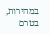במהירות, בטרם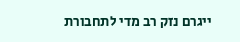ייגרם נזק רב מדי לתחבורת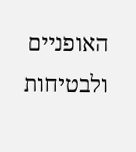האופניים ולבטיחות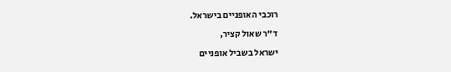רוכבי האופניים בישראל.
ד"ר שאול קציר,
ישראל בשביל אופניים